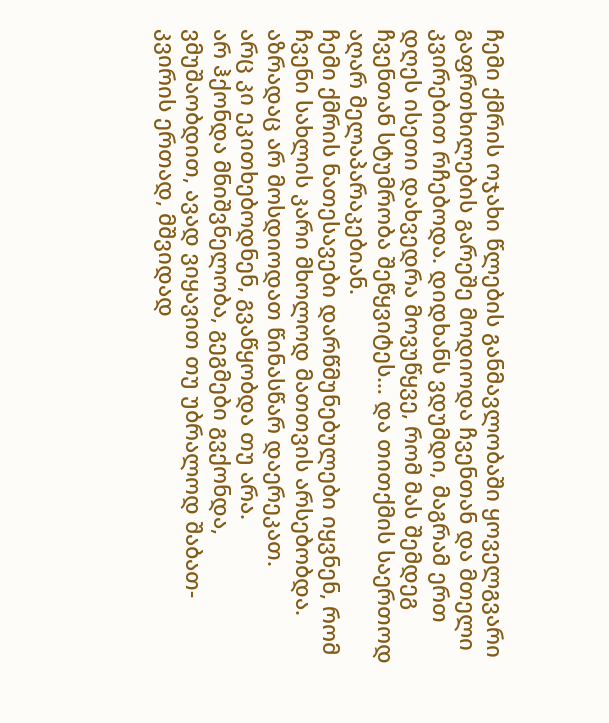ჩემი ქმრის ოჯახი წლების განმავლობაში ყოველგვარი გაფრთხილების გარეშე მოდიოდა ჩვენთან და მთელი კვირებით რჩებოდა. დიდხანს ვდუმდი, მაგრამ ერთ დღეს ისეთი დახვედრა მოვუწყვე, რომ მას შემდეგ ჩვენთან სტუმრობა შეწყვიტეს… და თითქმის საერთოდ აღარ მელაპარაკებიან.
ჩემი ქმრის ნათესავები დარწმუნებულები იყვნენ, რომ ჩვენი სახლის კარი მხოლოდ მათთვის არსებობდა.
აზრადაც არ მოსდიოდათ წინასწარ დაერეკათ.
არც კი ეკითხებოდნენ, გვაწყობდა თუ არა.
არ ჰქონდა მნიშვნელობა, გეგმები გვქონდა, ვმუშაობდით, ავად ვიყავით თუ უბრალოდ შაბათ-კვირის ერთად, მშვიდად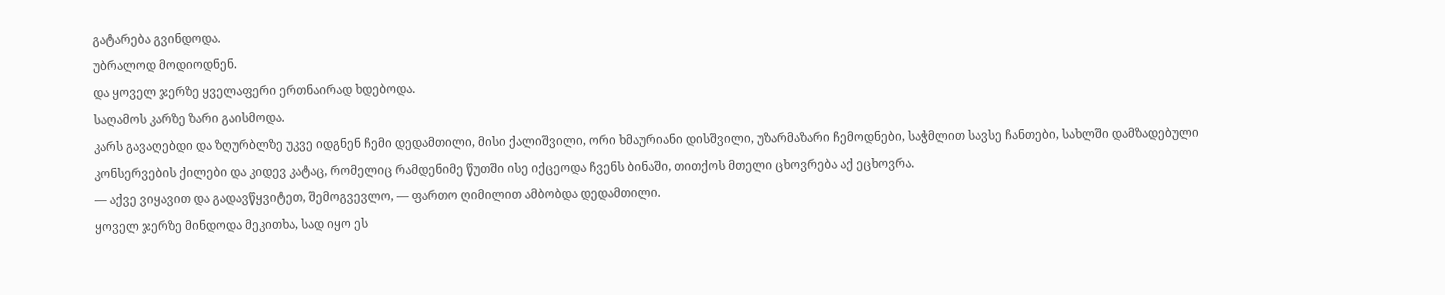გატარება გვინდოდა.
უბრალოდ მოდიოდნენ.
და ყოველ ჯერზე ყველაფერი ერთნაირად ხდებოდა.
საღამოს კარზე ზარი გაისმოდა.
კარს გავაღებდი და ზღურბლზე უკვე იდგნენ ჩემი დედამთილი, მისი ქალიშვილი, ორი ხმაურიანი დისშვილი, უზარმაზარი ჩემოდნები, საჭმლით სავსე ჩანთები, სახლში დამზადებული კონსერვების ქილები და კიდევ კატაც, რომელიც რამდენიმე წუთში ისე იქცეოდა ჩვენს ბინაში, თითქოს მთელი ცხოვრება აქ ეცხოვრა.
— აქვე ვიყავით და გადავწყვიტეთ, შემოგვევლო, — ფართო ღიმილით ამბობდა დედამთილი.
ყოველ ჯერზე მინდოდა მეკითხა, სად იყო ეს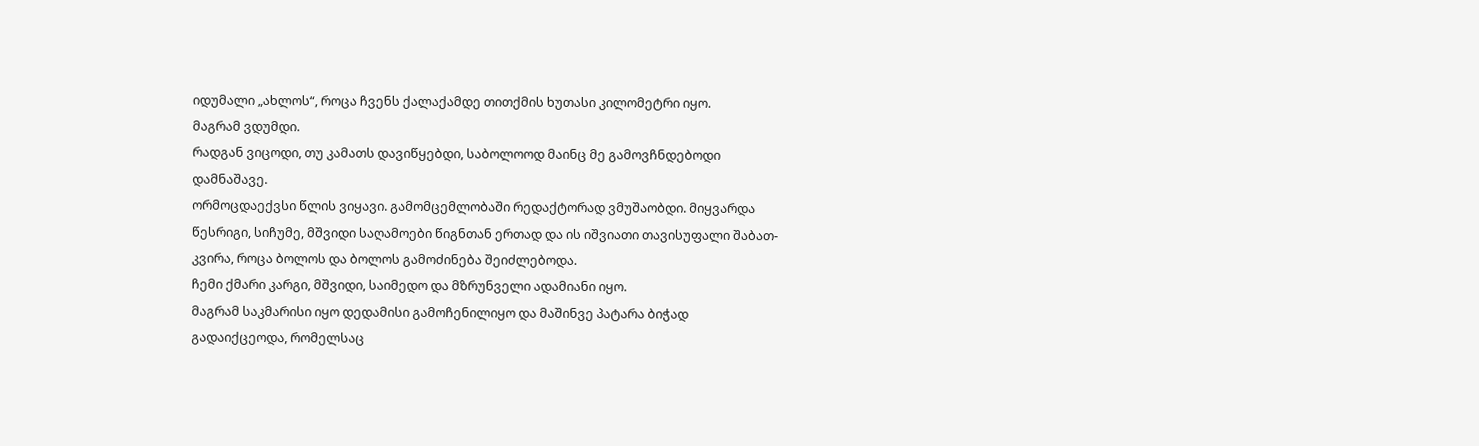იდუმალი „ახლოს“, როცა ჩვენს ქალაქამდე თითქმის ხუთასი კილომეტრი იყო.
მაგრამ ვდუმდი.
რადგან ვიცოდი, თუ კამათს დავიწყებდი, საბოლოოდ მაინც მე გამოვჩნდებოდი დამნაშავე.
ორმოცდაექვსი წლის ვიყავი. გამომცემლობაში რედაქტორად ვმუშაობდი. მიყვარდა წესრიგი, სიჩუმე, მშვიდი საღამოები წიგნთან ერთად და ის იშვიათი თავისუფალი შაბათ-კვირა, როცა ბოლოს და ბოლოს გამოძინება შეიძლებოდა.
ჩემი ქმარი კარგი, მშვიდი, საიმედო და მზრუნველი ადამიანი იყო.
მაგრამ საკმარისი იყო დედამისი გამოჩენილიყო და მაშინვე პატარა ბიჭად გადაიქცეოდა, რომელსაც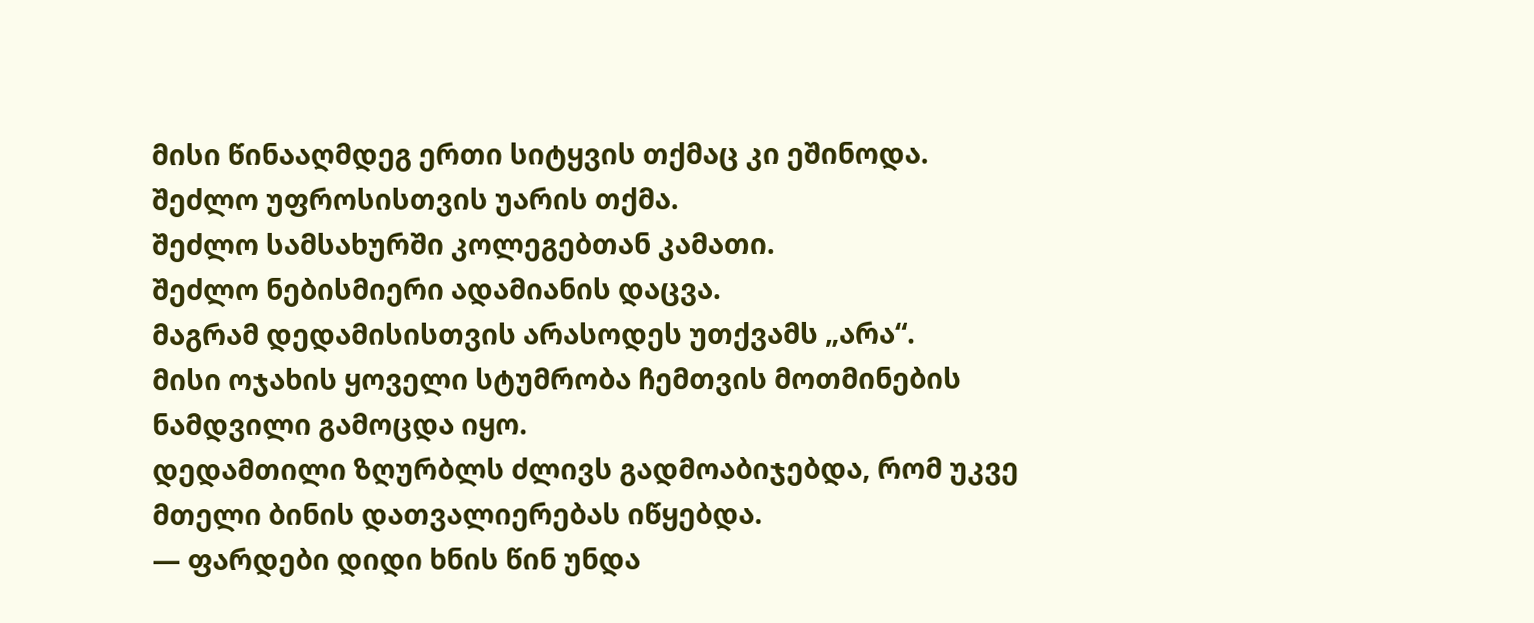მისი წინააღმდეგ ერთი სიტყვის თქმაც კი ეშინოდა.
შეძლო უფროსისთვის უარის თქმა.
შეძლო სამსახურში კოლეგებთან კამათი.
შეძლო ნებისმიერი ადამიანის დაცვა.
მაგრამ დედამისისთვის არასოდეს უთქვამს „არა“.
მისი ოჯახის ყოველი სტუმრობა ჩემთვის მოთმინების ნამდვილი გამოცდა იყო.
დედამთილი ზღურბლს ძლივს გადმოაბიჯებდა, რომ უკვე მთელი ბინის დათვალიერებას იწყებდა.
— ფარდები დიდი ხნის წინ უნდა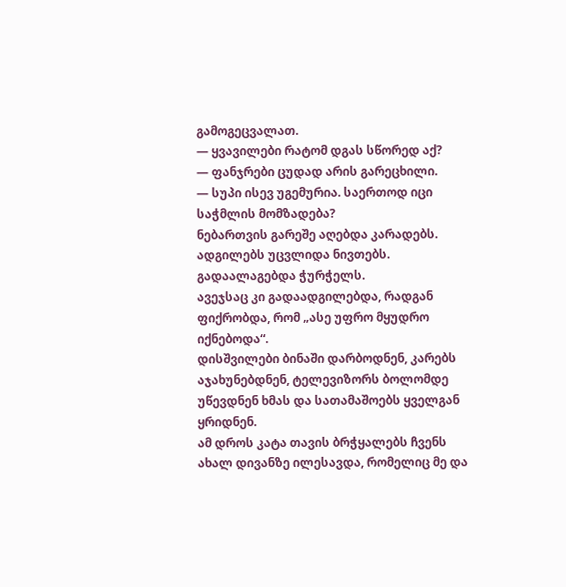გამოგეცვალათ.
— ყვავილები რატომ დგას სწორედ აქ?
— ფანჯრები ცუდად არის გარეცხილი.
— სუპი ისევ უგემურია. საერთოდ იცი საჭმლის მომზადება?
ნებართვის გარეშე აღებდა კარადებს.
ადგილებს უცვლიდა ნივთებს.
გადაალაგებდა ჭურჭელს.
ავეჯსაც კი გადაადგილებდა, რადგან ფიქრობდა, რომ „ასე უფრო მყუდრო იქნებოდა“.
დისშვილები ბინაში დარბოდნენ, კარებს აჯახუნებდნენ, ტელევიზორს ბოლომდე უწევდნენ ხმას და სათამაშოებს ყველგან ყრიდნენ.
ამ დროს კატა თავის ბრჭყალებს ჩვენს ახალ დივანზე ილესავდა, რომელიც მე და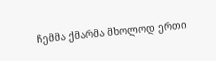ჩემმა ქმარმა მხოლოდ ერთი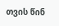თვის წინ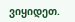ვიყიდეთ.